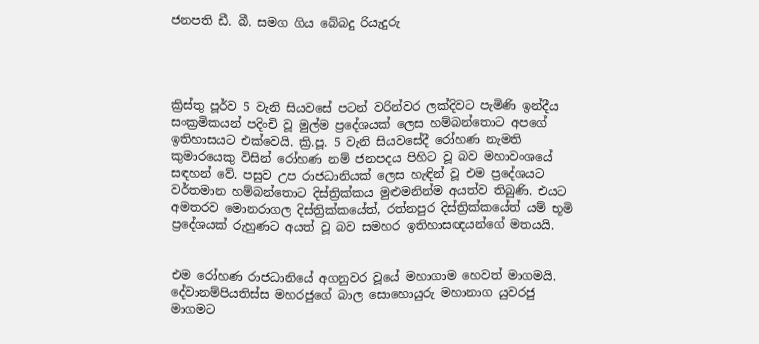ජනපති ඩී. බී. සමග ගිය බේබදු රියැදුරු




ක්‍රිස්තු පූර්ව 5 වැනි සියවසේ පටන් වරින්වර ලක්දිවට පැමිණි ඉන්දීය සංක්‍රමිකයන් පදිංචි වූ මුල්ම ප්‍රදේශයක් ලෙස හම්බන්තොට අපගේ ඉතිහාසයට එක්වෙයි. ක්‍රි.පූ. 5 වැනි සියවසේදී රෝහණ නැමති කුමාරයෙකු විසින් රෝහණ නම් ජනපදය පිහිට වූ බව මහාවංශයේ සඳහන් වේ. පසුව උප රාජධානියක් ලෙස හැඳින් වූ එම ප්‍රදේශයට වර්තමාන හම්බන්තොට දිස්ත්‍රික්කය මුළුමනින්ම අයත්ව තිබුණි. එයට අමතරව මොනරාගල දිස්ත්‍රික්කයේත්, රත්නපුර දිස්ත්‍රික්කයේත් යම් භූමි ප්‍රදේශයක් රුහුණට අයත් වූ බව සමහර ඉතිහාසඥයන්ගේ මතයයි.


එම රෝහණ රාජධානියේ අගනුවර වූයේ මහාගාම හෙවත් මාගමයි. දේවානම්පියතිස්ස මහරජුගේ බාල සොහොයුරු මහානාග යුවරජු මාගමට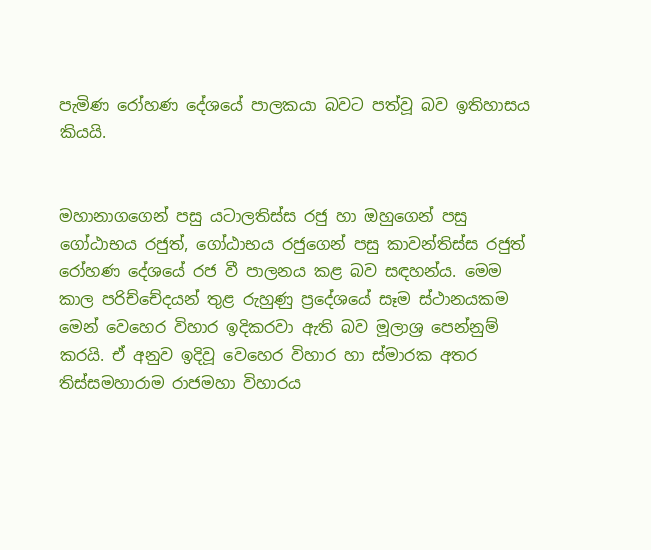පැමිණ රෝහණ දේශයේ පාලකයා බවට පත්වූ බව ඉතිහාසය කියයි.


මහානාගගෙන් පසු යටාලතිස්ස රජු හා ඔහුගෙන් පසු ගෝඨාභය රජුත්, ගෝඨාභය රජුගෙන් පසු කාවන්තිස්ස රජුත් රෝහණ දේශයේ රජ වී පාලනය කළ බව සඳහන්ය. මෙම කාල පරිච්චේදයන් තුළ රුහුණු ප්‍රදේශයේ සෑම ස්ථානයකම මෙන් වෙහෙර විහාර ඉදිකරවා ඇති බව මූලාශ්‍ර පෙන්නුම් කරයි. ඒ අනුව ඉදිවූ වෙහෙර විහාර හා ස්මාරක අතර තිස්සමහාරාම රාජමහා විහාරය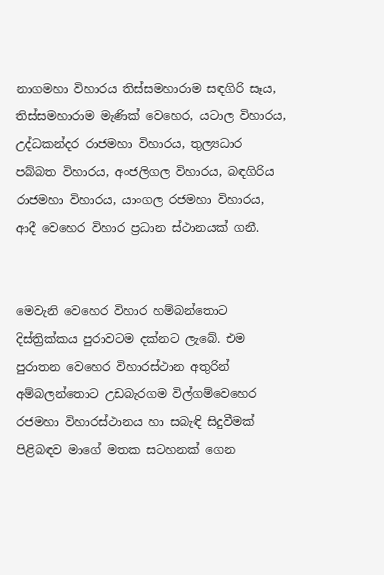නාගමහා විහාරය තිස්සමහාරාම සඳගිරි සෑය, තිස්සමහාරාම මැණික් වෙහෙර, යටාල විහාරය, උද්ධකන්දර රාජමහා විහාරය, තුල්‍යධාර පබ්බත විහාරය, අංජලිගල විහාරය, බඳගිරිය රාජමහා විහාරය, යාංගල රජමහා විහාරය, ආදී වෙහෙර විහාර ප්‍රධාන ස්ථානයක් ගනී.


මෙවැනි වෙහෙර විහාර හම්බන්තොට දිස්ත්‍රික්කය පුරාවටම දක්නට ලැබේ. එම පුරාතන වෙහෙර විහාරස්ථාන අතුරින් අම්බලන්තොට උඩබැරගම විල්ගම්වෙහෙර රජමහා විහාරස්ථානය හා සබැඳි සිදුවීමක් පිළිබඳව මාගේ මතක සටහනක් ගෙන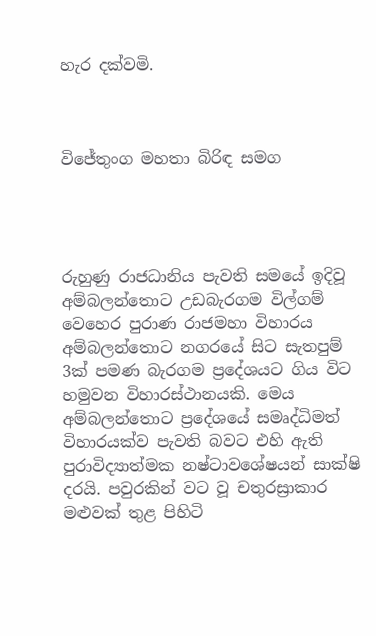හැර දක්වමි.



විජේතුංග මහතා බිරිඳ සමග




රුහුණු රාජධානිය පැවති සමයේ ඉදිවූ අම්බලන්තොට උඩබැරගම විල්ගම් වෙහෙර පුරාණ රාජමහා විහාරය අම්බලන්තොට නගරයේ සිට සැතපුම් 3ක් පමණ බැරගම ප්‍රදේශයට ගිය විට හමුවන විහාරස්ථානයකි. මෙය අම්බලන්තොට ප්‍රදේශයේ සමෘද්ධිමත් විහාරයක්ව පැවති බවට එහි ඇති පුරාවිද්‍යාත්මක නෂ්ටාවශේෂයන් සාක්ෂි දරයි. පවුරකින් වට වූ චතුරස්‍රාකාර මළුවක් තුළ පිහිටි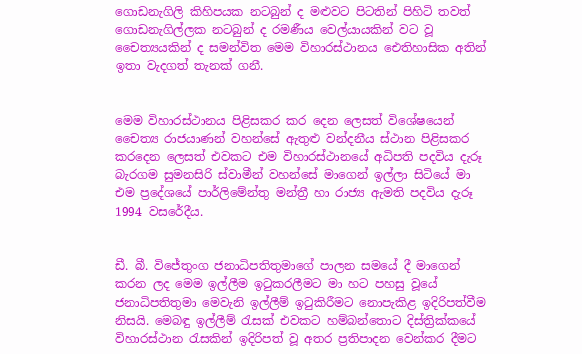ගොඩනැගිලි කිහිපයක නටබුන් ද මළුවට පිටතින් පිහිටි තවත් ගොඩනැගිල්ලක නටබුන් ද රමණීය වෙල්යායකින් වට වූ චෛත්‍යයකින් ද සමන්විත මෙම විහාරස්ථානය ඓතිහාසික අතින් ඉතා වැදගත් තැනක් ගනී.


මෙම විහාරස්ථානය පිළිසකර කර දෙන ලෙසත් විශේෂයෙන් චෛත්‍ය රාජයාණන් වහන්සේ ඇතුළු වන්දනීය ස්ථාන පිළිසකර කරදෙන ලෙසත් එවකට එම විහාරස්ථානයේ අධිපති පදවිය දැරූ බැරගම සුමනසිරි ස්වාමීන් වහන්සේ මාගෙන් ඉල්ලා සිටියේ මා එම ප්‍රදේශයේ පාර්ලිමේන්තු මන්ත්‍රී හා රාජ්‍ය ඇමති පදවිය දැරූ 1994 වසරේදීය.


ඩී. බී. විජේතුංග ජනාධිපතිතුමාගේ පාලන සමයේ දී මාගෙන් කරන ලද මෙම ඉල්ලීම ඉටුකරලීමට මා හට පහසු වූයේ ජනාධිපතිතුමා මෙවැනි ඉල්ලීම් ඉටුකිරීමට නොපැකිළ ඉදිරිපත්වීම නිසයි. මෙබඳු ඉල්ලීම් රැසක් එවකට හම්බන්තොට දිස්ත්‍රික්කයේ විහාරස්ථාන රැසකින් ඉදිරිපත් වූ අතර ප්‍රතිපාදන වෙන්කර දීමට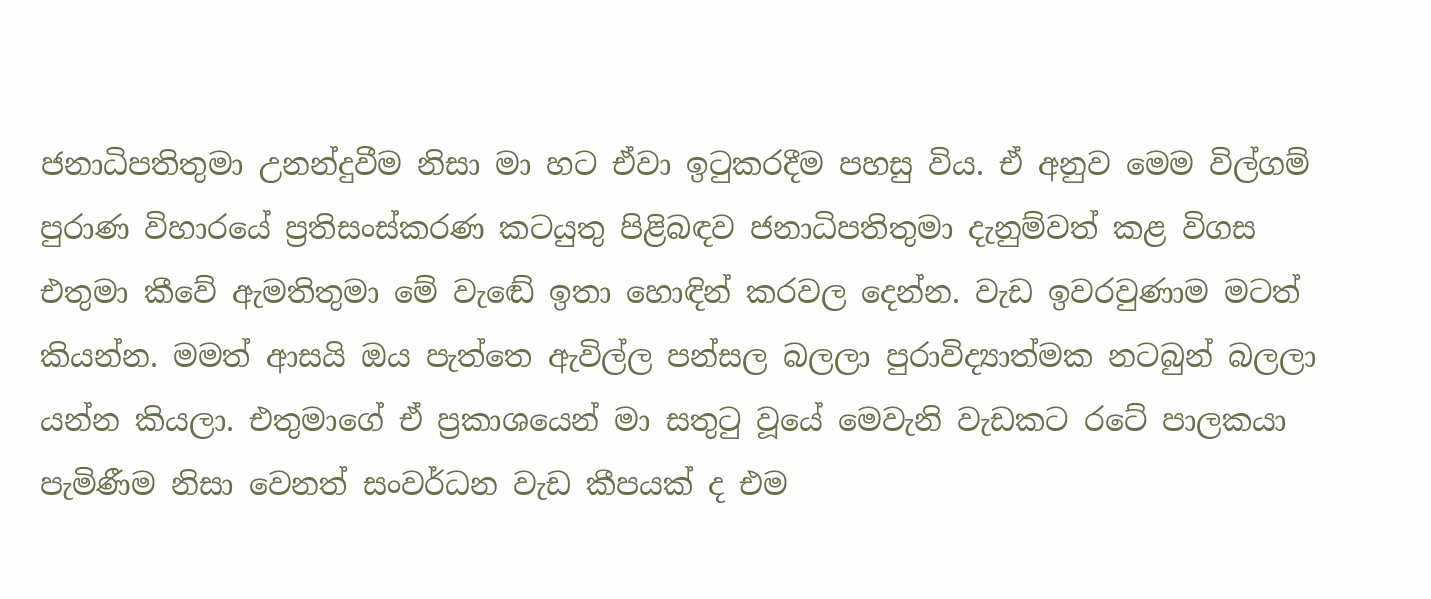ජනාධිපතිතුමා උනන්දුවීම නිසා මා හට ඒවා ඉටුකරදීම පහසු විය. ඒ අනුව මෙම විල්ගම් පුරාණ විහාරයේ ප්‍රතිසංස්කරණ කටයුතු පිළිබඳව ජනාධිපතිතුමා දැනුම්වත් කළ විගස එතුමා කීවේ ඇමතිතුමා මේ වැඬේ ඉතා හොඳින් කරවල දෙන්න. වැඩ ඉවරවුණාම මටත් කියන්න. මමත් ආසයි ඔය පැත්තෙ ඇවිල්ල පන්සල බලලා පුරාවිද්‍යාත්මක නටබුන් බලලා යන්න කියලා. එතුමාගේ ඒ ප්‍රකාශයෙන් මා සතුටු වූයේ මෙවැනි වැඩකට රටේ පාලකයා පැමිණීම නිසා වෙනත් සංවර්ධන වැඩ කීපයක් ද එම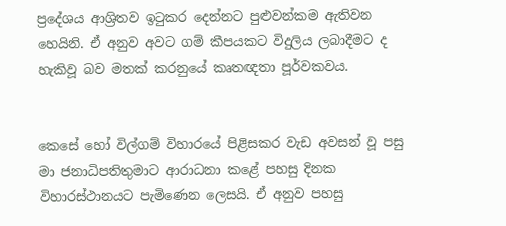ප්‍රදේශය ආශ්‍රිතව ඉටුකර දෙන්නට පුළුවන්කම ඇතිවන හෙයිනි. ඒ අනුව අවට ගම් කීපයකට විදුලිය ලබාදීමට ද හැකිවූ බව මතක් කරනුයේ කෘතඥතා පූර්වකවය.


කෙසේ හෝ විල්ගම් විහාරයේ පිළිසකර වැඩ අවසන් වූ පසු මා ජනාධිපතිතුමාට ආරාධනා කළේ පහසු දිනක විහාරස්ථානයට පැමිණෙන ලෙසයි. ඒ අනුව පහසු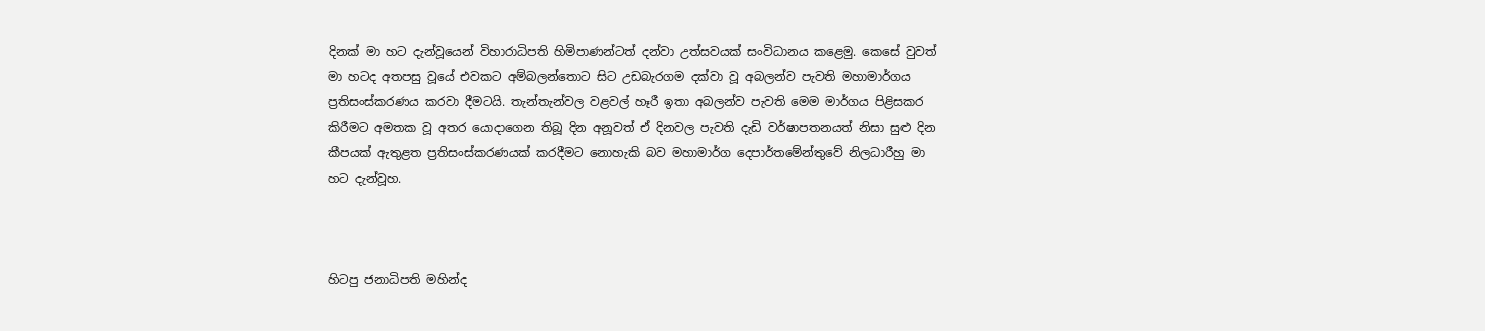දිනක් මා හට දැන්වූයෙන් විහාරාධිපති හිමිපාණන්ටත් දන්වා උත්සවයක් සංවිධානය කළෙමු. කෙසේ වුවත් මා හටද අතපසු වූයේ එවකට අම්බලන්තොට සිට උඩබැරගම දක්වා වූ අබලන්ව පැවති මහාමාර්ගය ප්‍රතිසංස්කරණය කරවා දීමටයි. තැන්තැන්වල වළවල් හෑරී ඉතා අබලන්ව පැවති මෙම මාර්ගය පිළිසකර කිරීමට අමතක වූ අතර යොදාගෙන තිබූ දින අනූවත් ඒ දිනවල පැවති දැඩි වර්ෂාපතනයත් නිසා සුළු දින කීපයක් ඇතුළත ප්‍රතිසංස්කරණයක් කරදීමට නොහැකි බව මහාමාර්ග දෙපාර්තමේන්තුවේ නිලධාරීහු මා හට දැන්වූහ.



හිටපු ජනාධිපති මහින්ද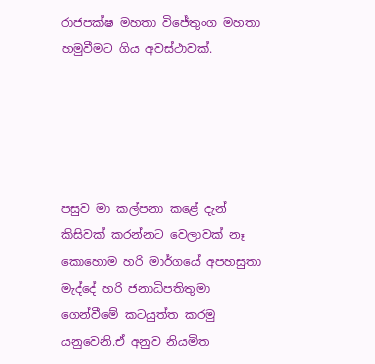රාජපක්ෂ මහතා විජේතුංග මහතා හමුවීමට ගිය අවස්ථාවක්.





පසුව මා කල්පනා කළේ දැන් කිසිවක් කරන්නට වෙලාවක් නෑ කොහොම හරි මාර්ගයේ අපහසුතා මැද්දේ හරි ජනාධිපතිතුමා ගෙන්වීමේ කටයුත්ත කරමු යනුවෙනි.ඒ අනුව නියමිත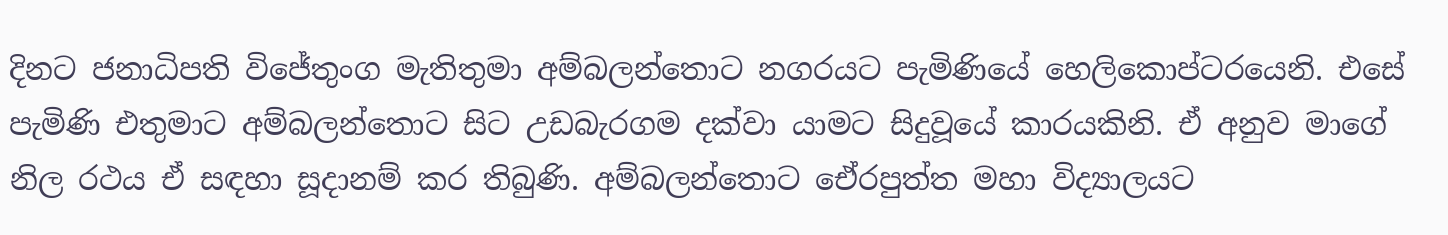දිනට ජනාධිපති විජේතුංග මැතිතුමා අම්බලන්තොට නගරයට පැමිණියේ හෙලිකොප්ටරයෙනි. එසේ පැමිණි එතුමාට අම්බලන්තොට සිට උඩබැරගම දක්වා යාමට සිදුවූයේ කාරයකිනි. ඒ අනුව මාගේ නිල රථය ඒ සඳහා සූදානම් කර තිබුණි. අම්බලන්තොට ඓ්රපුත්ත මහා විද්‍යාලයට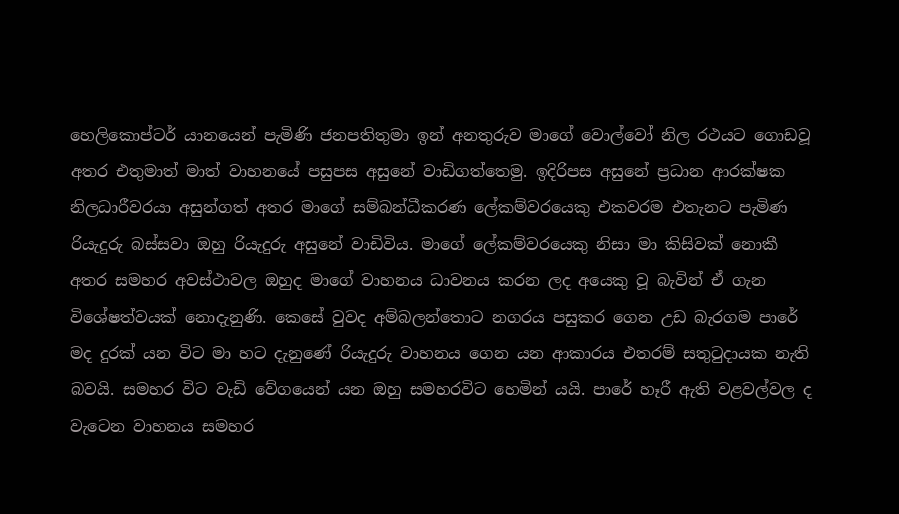හෙලිකොප්ටර් යානයෙන් පැමිණි ජනපතිතුමා ඉන් අනතුරුව මාගේ වොල්වෝ නිල රථයට ගොඩවූ අතර එතුමාත් මාත් වාහනයේ පසුපස අසුනේ වාඩිගත්තෙමු. ඉදිරිපස අසුනේ ප්‍රධාන ආරක්ෂක නිලධාරීවරයා අසුන්ගත් අතර මාගේ සම්බන්ධීකරණ ලේකම්වරයෙකු එකවරම එතැනට පැමිණ රියැදුරු බස්සවා ඔහු රියැදුරු අසුනේ වාඩිවිය. මාගේ ලේකම්වරයෙකු නිසා මා කිසිවක් නොකී අතර සමහර අවස්ථාවල ඔහුද මාගේ වාහනය ධාවනය කරන ලද අයෙකු වූ බැවින් ඒ ගැන විශේෂත්වයක් නොදැනුණි. කෙසේ වුවද අම්බලන්තොට නගරය පසුකර ගෙන උඩ බැරගම පාරේ මද දුරක් යන විට මා හට දැනුණේ රියැදුරු වාහනය ගෙන යන ආකාරය එතරම් සතුටුදායක නැති බවයි. සමහර විට වැඩි වේගයෙන් යන ඔහු සමහරවිට හෙමින් යයි. පාරේ හෑරී ඇති වළවල්වල ද වැටෙන වාහනය සමහර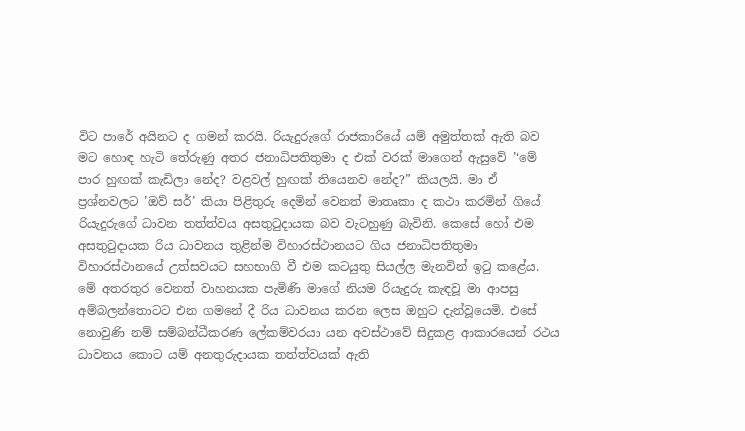විට පාරේ අයිනට ද ගමන් කරයි. රියැදුරුගේ රාජකාරියේ යම් අමුත්තක් ඇති බව මට හොඳ හැටි තේරුණු අතර ජනාධිපතිතුමා ද එක් වරක් මාගෙන් ඇසුවේ ’‘මේ පාර හුඟක් කැඩිලා නේද? වළවල් හුඟක් තියෙනව නේද?” කියලයි. මා ඒ ප්‍රශ්නවලට ’ඔව් සර්’ කියා පිළිතුරු දෙමින් වෙනත් මාතෘකා ද කථා කරමින් ගියේ රියැදුරුගේ ධාවන තත්ත්වය අසතුටුදායක බව වැටහුණු බැවිනි. කෙසේ හෝ එම අසතුටුදායක රිය ධාවනය තුළින්ම විහාරස්ථානයට ගිය ජනාධිපතිතුමා විහාරස්ථානයේ උත්සවයට සහභාගි වී එම කටයුතු සියල්ල මැනවින් ඉටු කළේය. මේ අතරතුර වෙනත් වාහනයක පැමිණි මාගේ නියම රියැදුරු කැඳවූ මා ආපසු අම්බලන්තොටට එන ගමනේ දී රිය ධාවනය කරන ලෙස ඔහුට දැන්වූයෙමි. එසේ නොවුණි නම් සම්බන්ධීකරණ ලේකම්වරයා යන අවස්ථාවේ සිදුකළ ආකාරයෙන් රථය ධාවනය කොට යම් අනතුරුදායක තත්ත්වයක් ඇති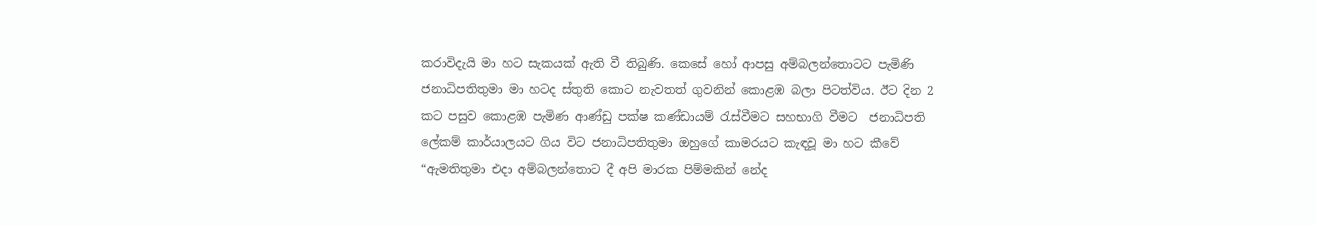කරාවිදැයි මා හට සැකයක් ඇති වී තිබුණි. කෙසේ හෝ ආපසු අම්බලන්තොටට පැමිණි ජනාධිපතිතුමා මා හටද ස්තුති කොට නැවතත් ගුවනින් කොළඹ බලා පිටත්විය. ඊට දින 2 කට පසුව කොළඹ පැමිණ ආණ්ඩු පක්ෂ කණ්ඩායම් රැස්වීමට සහභාගි වීමට  ජනාධිපති ලේකම් කාර්යාලයට ගිය විට ජනාධිපතිතුමා ඔහුගේ කාමරයට කැඳවූ මා හට කීවේ “ඇමතිතුමා එදා අම්බලන්තොට දී අපි මාරක පිම්මකින් නේද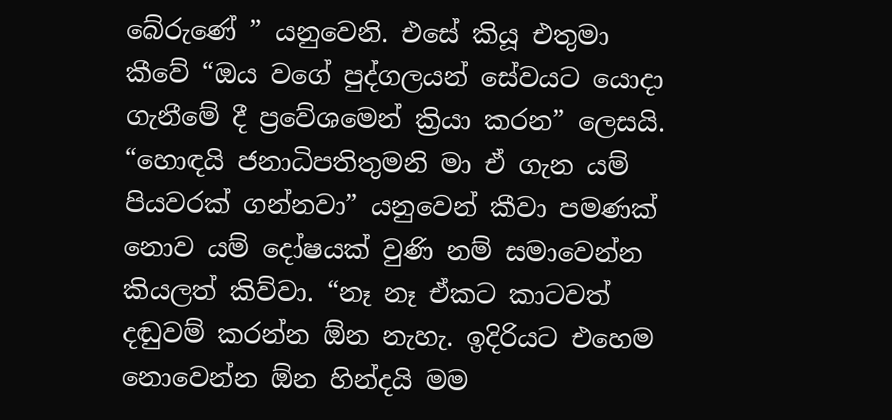බේරුණේ ” යනුවෙනි. එසේ කියූ එතුමා කීවේ “ඔය වගේ පුද්ගලයන් සේවයට යොදා ගැනීමේ දී ප්‍රවේශමෙන් ක්‍රියා කරන” ලෙසයි. “හොඳයි ජනාධිපතිතුමනි මා ඒ ගැන යම් පියවරක් ගන්නවා” යනුවෙන් කීවා පමණක් නොව යම් දෝෂයක් වුණි නම් සමාවෙන්න කියලත් කිව්වා. “නෑ නෑ ඒකට කාටවත් දඬුවම් කරන්න ඕන නැහැ. ඉදිරියට එහෙම නොවෙන්න ඕන හින්දයි මම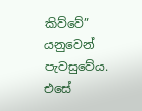කිව්වේ” යනුවෙන් පැවසුවේය. එසේ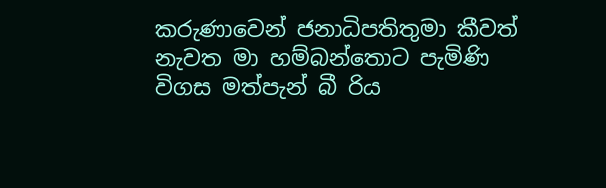කරුණාවෙන් ජනාධිපතිතුමා කීවත් නැවත මා හම්බන්තොට පැමිණි විගස මත්පැන් බී රිය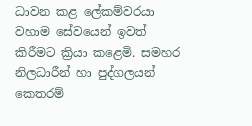ධාවන කළ ලේකම්වරයා වහාම සේවයෙන් ඉවත් කිරීමට ක්‍රියා කළෙමි. සමහර නිලධාරීන් හා පුද්ගලයන් කෙතරම්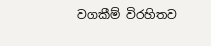වගකීම් විරහිතව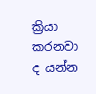ක්‍රියා කරනවා ද යන්න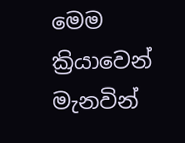මෙම ක්‍රියාවෙන් මැනවින්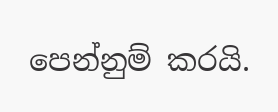පෙන්නුම් කරයි.